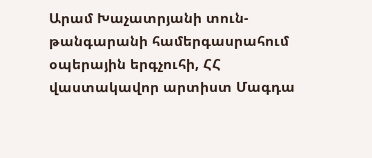Արամ Խաչատրյանի տուն-թանգարանի համերգասրահում օպերային երգչուհի, ՀՀ վաստակավոր արտիստ Մագդա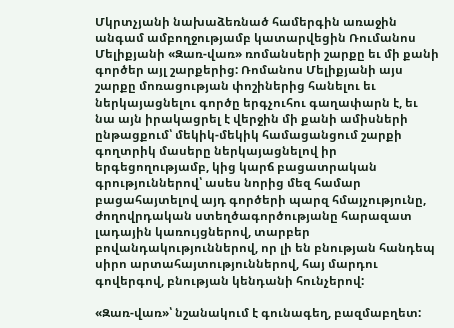Մկրտչյանի նախաձեռնած համերգին առաջին անգամ ամբողջությամբ կատարվեցին Ռումանոս Մելիքյանի «Զառ-վառ» ռոմանսերի շարքը եւ մի քանի գործեր այլ շարքերից: Ռոմանոս Մելիքյանի այս շարքը մոռացության փոշիներից հանելու եւ ներկայացնելու գործը երգչուհու գաղափարն է, եւ նա այն իրակացրել է վերջին մի քանի ամիսների ընթացքում՝ մեկիկ-մեկիկ համացանցում շարքի գողտրիկ մասերը ներկայացնելով իր երգեցողությամբ, կից կարճ բացատրական գրություններով՝ ասես նորից մեզ համար բացահայտելով այդ գործերի պարզ հմայչությունը, ժողովրդական ստեղծագործությանը հարազատ լադային կառույցներով, տարբեր բովանդակություններով, որ լի են բնության հանդեպ սիրո արտահայտություններով, հայ մարդու գովերգով, բնության կենդանի հունչերով:

«Զառ-վառ»՝ նշանակում է գունագեղ, բազմաբղետ: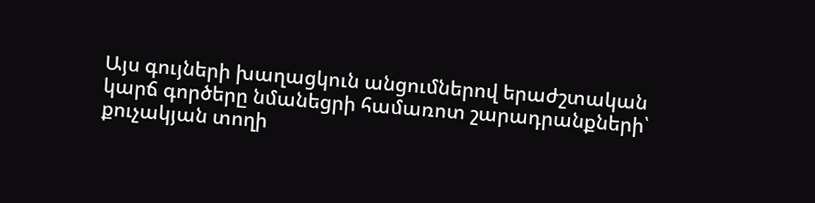Այս գույների խաղացկուն անցումներով երաժշտական կարճ գործերը նմանեցրի համառոտ շարադրանքների՝ քուչակյան տողի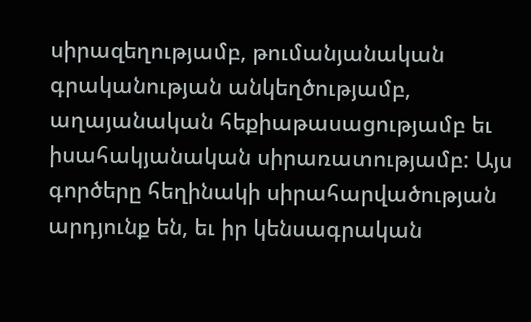սիրազեղությամբ, թումանյանական գրականության անկեղծությամբ, աղայանական հեքիաթասացությամբ եւ իսահակյանական սիրառատությամբ: Այս գործերը հեղինակի սիրահարվածության արդյունք են, եւ իր կենսագրական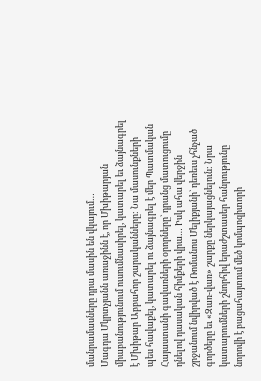մանրամասները դրա մասին են վկայում…
Մագդա Մկրտչյանն առաջինն է, որ Մխիթարյան միաբանությունում ուսումնասիրել, կատարել եւ ձայնագրել է Մխիթար Աբբահոր շարականները: Նա մասունքների պես հավաքել, կատարել ու ձայնագրել է մեր Պատմական Հայաստանի գավառների օրորները` դրանց մատուցումը դնելով դասական հիմքերի վրա… Իսկ ահա վերջին շրջանում նվիրված է Ռոմանոս Մելիքյանի` դեռեւս չհնչած գործերը եւ «Զառ-վառ» շարքը ներկայացնելուն: Նրա կատարումների շնորհիվ երաժշտասեր հանրությունը նորովի է բացահայտում մեծ կոմպոզիտորի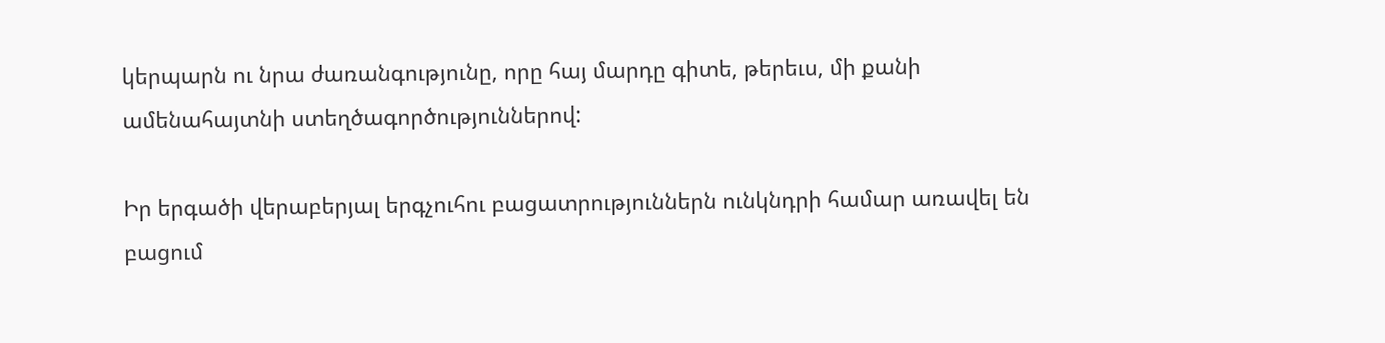կերպարն ու նրա ժառանգությունը, որը հայ մարդը գիտե, թերեւս, մի քանի ամենահայտնի ստեղծագործություններով:

Իր երգածի վերաբերյալ երգչուհու բացատրություններն ունկնդրի համար առավել են բացում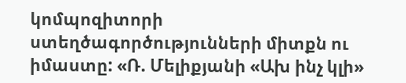կոմպոզիտորի ստեղծագործությունների միտքն ու իմաստը: «Ռ. Մելիքյանի «Ախ ինչ կլի»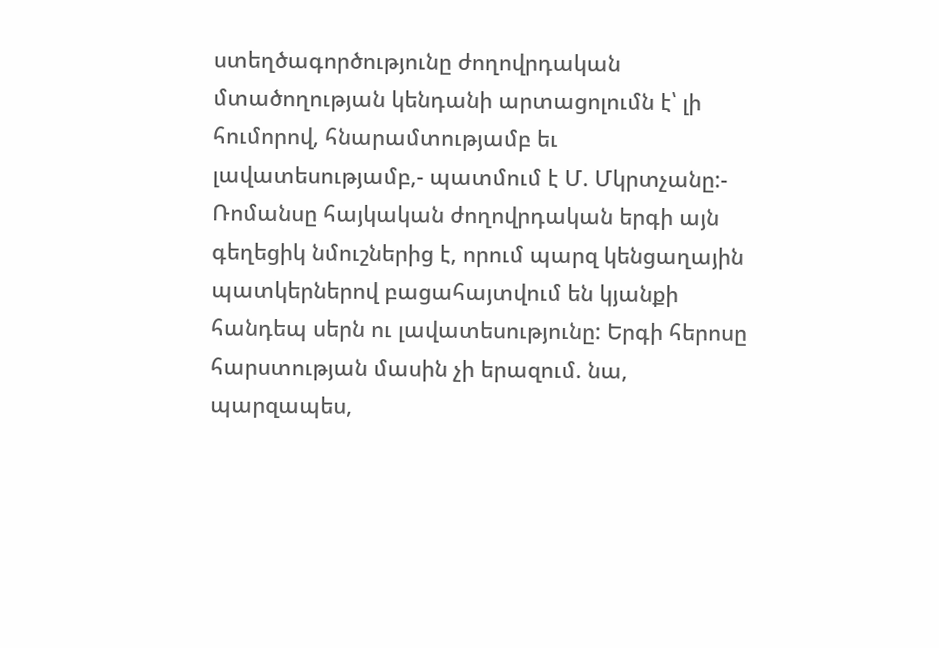ստեղծագործությունը ժողովրդական մտածողության կենդանի արտացոլումն է՝ լի հումորով, հնարամտությամբ եւ լավատեսությամբ,- պատմում է Մ. Մկրտչանը:- Ռոմանսը հայկական ժողովրդական երգի այն գեղեցիկ նմուշներից է, որում պարզ կենցաղային պատկերներով բացահայտվում են կյանքի հանդեպ սերն ու լավատեսությունը: Երգի հերոսը հարստության մասին չի երազում. նա, պարզապես,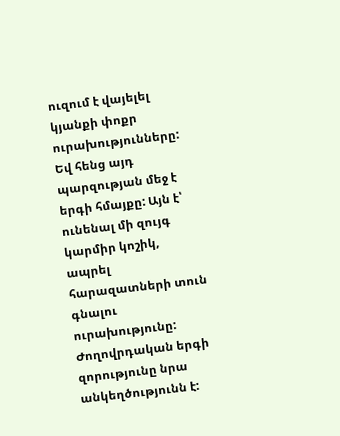ուզում է վայելել կյանքի փոքր ուրախությունները: Եվ հենց այդ պարզության մեջ է երգի հմայքը: Այն է՝ ունենալ մի զույգ կարմիր կոշիկ, ապրել հարազատների տուն գնալու ուրախությունը: Ժողովրդական երգի զորությունը նրա անկեղծությունն է: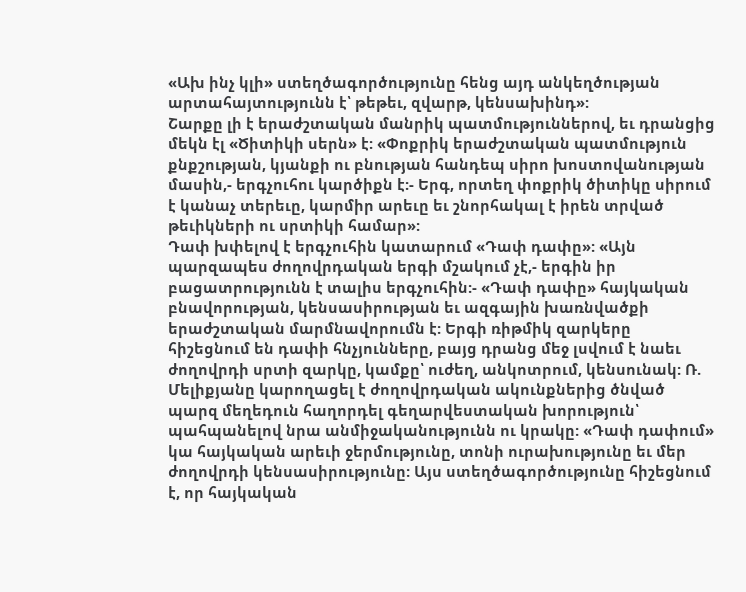«Ախ ինչ կլի» ստեղծագործությունը հենց այդ անկեղծության արտահայտությունն է՝ թեթեւ, զվարթ, կենսախինդ»:
Շարքը լի է երաժշտական մանրիկ պատմություններով, եւ դրանցից մեկն էլ «Ծիտիկի սերն» է: «Փոքրիկ երաժշտական պատմություն քնքշության, կյանքի ու բնության հանդեպ սիրո խոստովանության մասին,- երգչուհու կարծիքն է:- Երգ, որտեղ փոքրիկ ծիտիկը սիրում է կանաչ տերեւը, կարմիր արեւը եւ շնորհակալ է իրեն տրված թեւիկների ու սրտիկի համար»:
Դափ խփելով է երգչուհին կատարում «Դափ դափը»: «Այն պարզապես ժողովրդական երգի մշակում չէ,- երգին իր բացատրությունն է տալիս երգչուհին:- «Դափ դափը» հայկական բնավորության, կենսասիրության եւ ազգային խառնվածքի երաժշտական մարմնավորումն է: Երգի ռիթմիկ զարկերը հիշեցնում են դափի հնչյունները, բայց դրանց մեջ լսվում է նաեւ ժողովրդի սրտի զարկը, կամքը՝ ուժեղ, անկոտրում, կենսունակ: Ռ. Մելիքյանը կարողացել է ժողովրդական ակունքներից ծնված պարզ մեղեդուն հաղորդել գեղարվեստական խորություն՝ պահպանելով նրա անմիջականությունն ու կրակը: «Դափ դափում» կա հայկական արեւի ջերմությունը, տոնի ուրախությունը եւ մեր ժողովրդի կենսասիրությունը: Այս ստեղծագործությունը հիշեցնում է, որ հայկական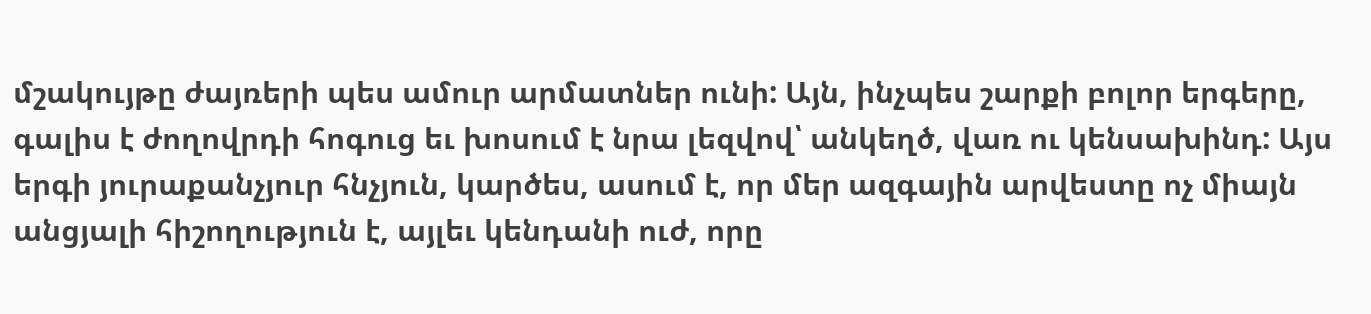մշակույթը ժայռերի պես ամուր արմատներ ունի: Այն, ինչպես շարքի բոլոր երգերը, գալիս է ժողովրդի հոգուց եւ խոսում է նրա լեզվով՝ անկեղծ, վառ ու կենսախինդ: Այս երգի յուրաքանչյուր հնչյուն, կարծես, ասում է, որ մեր ազգային արվեստը ոչ միայն անցյալի հիշողություն է, այլեւ կենդանի ուժ, որը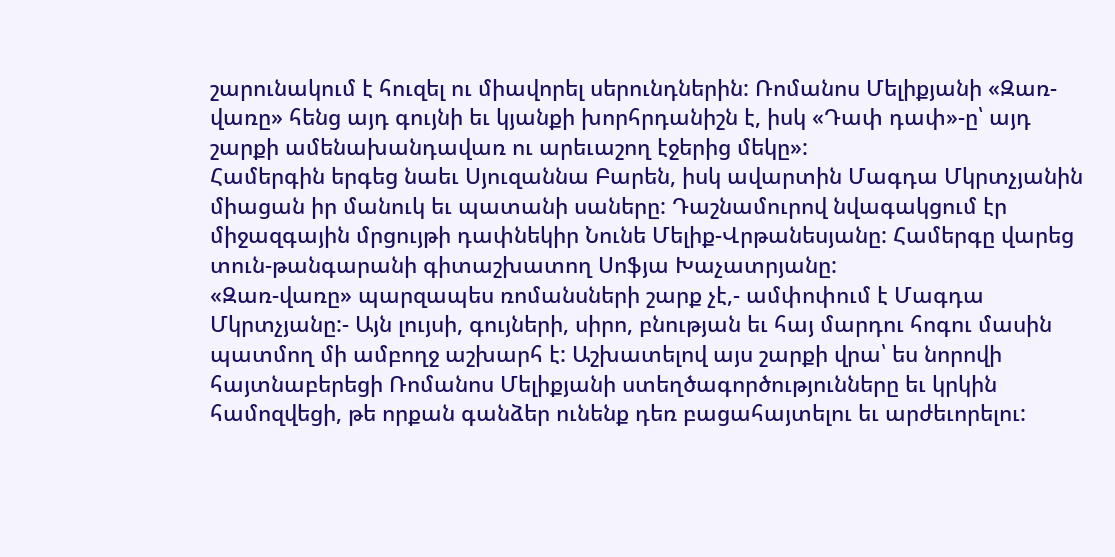շարունակում է հուզել ու միավորել սերունդներին: Ռոմանոս Մելիքյանի «Զառ-վառը» հենց այդ գույնի եւ կյանքի խորհրդանիշն է, իսկ «Դափ դափ»-ը՝ այդ շարքի ամենախանդավառ ու արեւաշող էջերից մեկը»:
Համերգին երգեց նաեւ Սյուզաննա Բարեն, իսկ ավարտին Մագդա Մկրտչյանին միացան իր մանուկ եւ պատանի սաները: Դաշնամուրով նվագակցում էր միջազգային մրցույթի դափնեկիր Նունե Մելիք-Վրթանեսյանը: Համերգը վարեց տուն-թանգարանի գիտաշխատող Սոֆյա Խաչատրյանը:
«Զառ-վառը» պարզապես ռոմանսների շարք չէ,- ամփոփում է Մագդա Մկրտչյանը:- Այն լույսի, գույների, սիրո, բնության եւ հայ մարդու հոգու մասին պատմող մի ամբողջ աշխարհ է: Աշխատելով այս շարքի վրա՝ ես նորովի հայտնաբերեցի Ռոմանոս Մելիքյանի ստեղծագործությունները եւ կրկին համոզվեցի, թե որքան գանձեր ունենք դեռ բացահայտելու եւ արժեւորելու: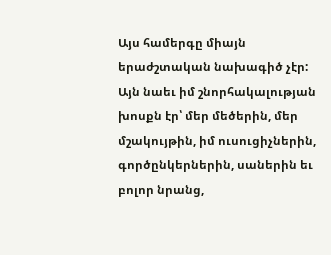Այս համերգը միայն երաժշտական նախագիծ չէր: Այն նաեւ իմ շնորհակալության խոսքն էր՝ մեր մեծերին, մեր մշակույթին, իմ ուսուցիչներին, գործընկերներին, սաներին եւ բոլոր նրանց,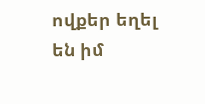ովքեր եղել են իմ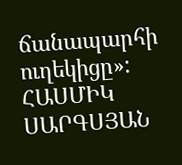ճանապարհի ուղեկիցը»:
ՀԱՍՄԻԿ ՍԱՐԳՍՅԱՆ